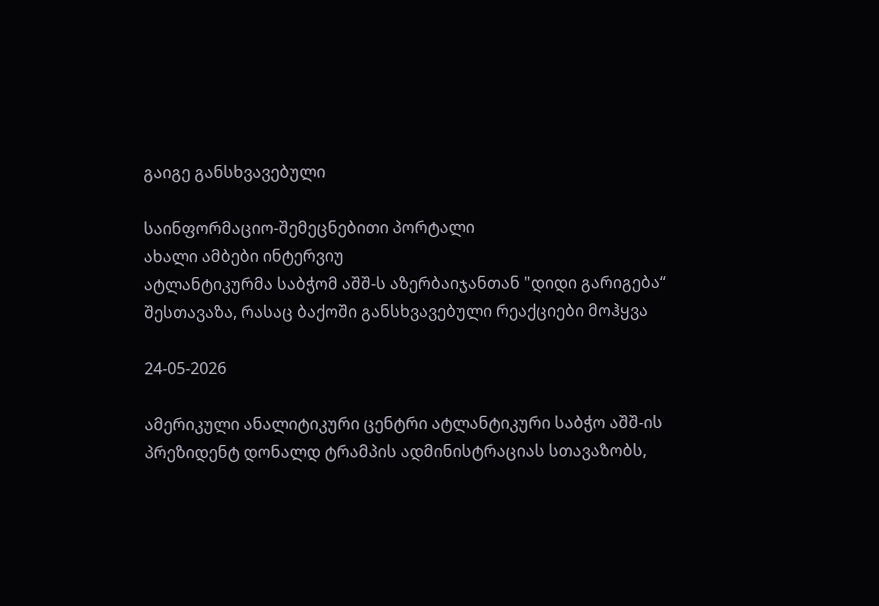გაიგე განსხვავებული

საინფორმაციო-შემეცნებითი პორტალი
ახალი ამბები ინტერვიუ
ატლანტიკურმა საბჭომ აშშ-ს აზერბაიჯანთან "დიდი გარიგება“ შესთავაზა, რასაც ბაქოში განსხვავებული რეაქციები მოჰყვა

24-05-2026

ამერიკული ანალიტიკური ცენტრი ატლანტიკური საბჭო აშშ-ის პრეზიდენტ დონალდ ტრამპის ადმინისტრაციას სთავაზობს,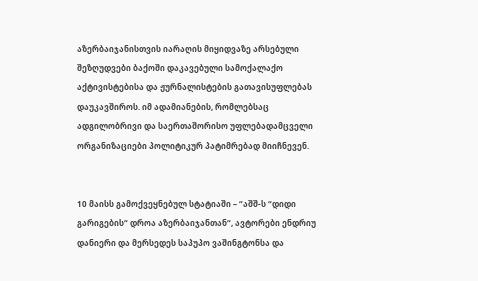აზერბაიჯანისთვის იარაღის მიყიდვაზე არსებული შეზღუდვები ბაქოში დაკავებული სამოქალაქო აქტივისტებისა და ჟურნალისტების გათავისუფლებას დაუკავშიროს. იმ ადამიანების, რომლებსაც ადგილობრივი და საერთაშორისო უფლებადამცველი ორგანიზაციები პოლიტიკურ პატიმრებად მიიჩნევენ.


10 მაისს გამოქვეყნებულ სტატიაში – “აშშ-ს “დიდი გარიგების“ დროა აზერბაიჯანთან“, ავტორები ენდრიუ დანიერი და მერსედეს საპუპო ვაშინგტონსა და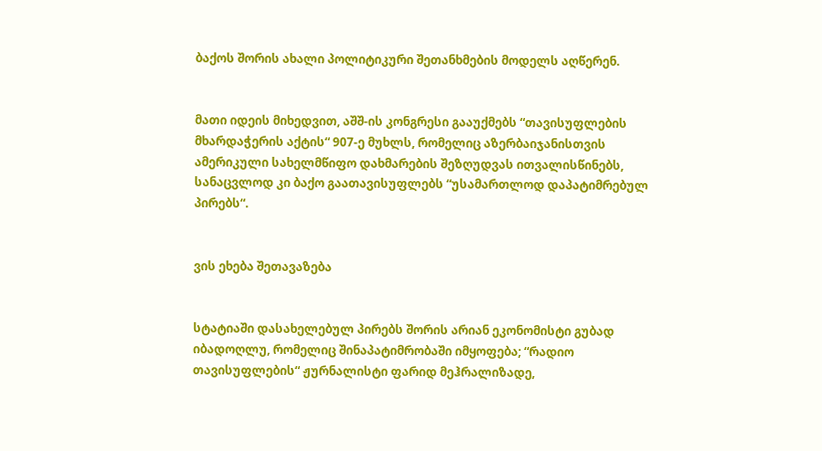ბაქოს შორის ახალი პოლიტიკური შეთანხმების მოდელს აღწერენ.


მათი იდეის მიხედვით, აშშ-ის კონგრესი გააუქმებს “თავისუფლების მხარდაჭერის აქტის“ 907-ე მუხლს, რომელიც აზერბაიჯანისთვის ამერიკული სახელმწიფო დახმარების შეზღუდვას ითვალისწინებს, სანაცვლოდ კი ბაქო გაათავისუფლებს “უსამართლოდ დაპატიმრებულ პირებს“.


ვის ეხება შეთავაზება


სტატიაში დასახელებულ პირებს შორის არიან ეკონომისტი გუბად იბადოღლუ, რომელიც შინაპატიმრობაში იმყოფება; “რადიო თავისუფლების“ ჟურნალისტი ფარიდ მეჰრალიზადე,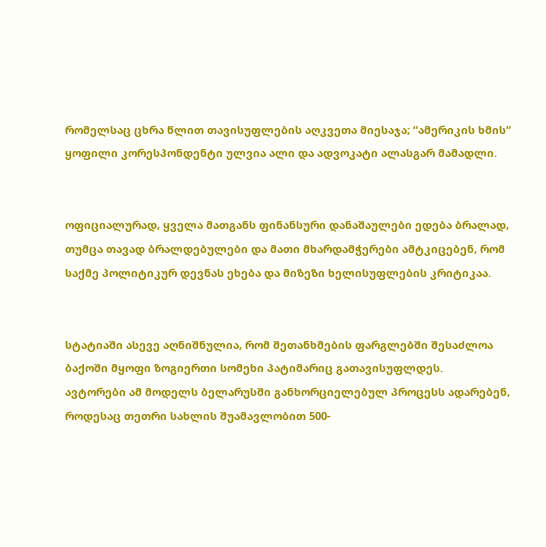რომელსაც ცხრა წლით თავისუფლების აღკვეთა მიესაჯა; “ამერიკის ხმის“ ყოფილი კორესპონდენტი ულვია ალი და ადვოკატი ალასგარ მამადლი.


ოფიციალურად, ყველა მათგანს ფინანსური დანაშაულები ედება ბრალად, თუმცა თავად ბრალდებულები და მათი მხარდამჭერები ამტკიცებენ, რომ საქმე პოლიტიკურ დევნას ეხება და მიზეზი ხელისუფლების კრიტიკაა.


სტატიაში ასევე აღნიშნულია, რომ შეთანხმების ფარგლებში შესაძლოა ბაქოში მყოფი ზოგიერთი სომეხი პატიმარიც გათავისუფლდეს.
ავტორები ამ მოდელს ბელარუსში განხორციელებულ პროცესს ადარებენ, როდესაც თეთრი სახლის შუამავლობით 500-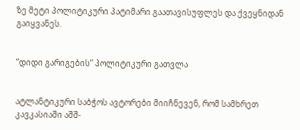ზე მეტი პოლიტიკური პატიმარი გაათავისუფლეს და ქვეყნიდან გაიყვანეს.


“დიდი გარიგების“ პოლიტიკური გათვლა


ატლანტიკური საბჭოს ავტორები მიიჩნევენ, რომ სამხრეთ კავკასიაში აშშ-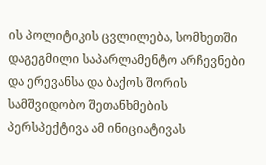ის პოლიტიკის ცვლილება, სომხეთში დაგეგმილი საპარლამენტო არჩევნები და ერევანსა და ბაქოს შორის სამშვიდობო შეთანხმების პერსპექტივა ამ ინიციატივას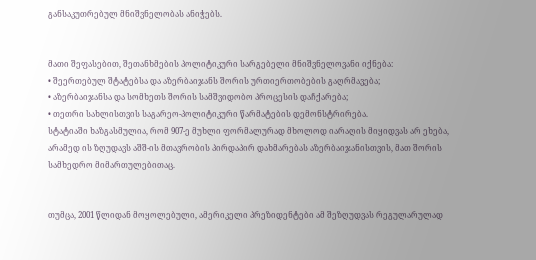განსაკუთრებულ მნიშვნელობას ანიჭებს.


მათი შეფასებით, შეთანხმების პოლიტიკური სარგებელი მნიშვნელოვანი იქნება:
• შეერთებულ შტატებსა და აზერბაიჯანს შორის ურთიერთობების გაღრმავება;
• აზერბაიჯანსა და სომხეთს შორის სამშვიდობო პროცესის დაჩქარება;
• თეთრი სახლისთვის საგარეო-პოლიტიკური წარმატების დემონსტრირება.
სტატიაში ხაზგასმულია, რომ 907-ე მუხლი ფორმალურად მხოლოდ იარაღის მიყიდვას არ ეხება, არამედ ის ზღუდავს აშშ-ის მთავრობის პირდაპირ დახმარებას აზერბაიჯანისთვის, მათ შორის სამხედრო მიმართულებითაც.


თუმცა, 2001 წლიდან მოყოლებული, ამერიკელი პრეზიდენტები ამ შეზღუდვას რეგულარულად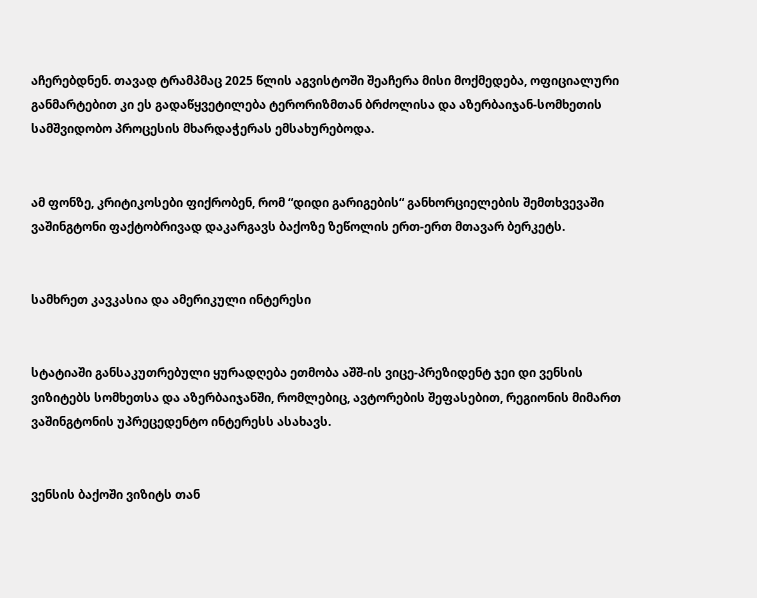აჩერებდნენ. თავად ტრამპმაც 2025 წლის აგვისტოში შეაჩერა მისი მოქმედება, ოფიციალური განმარტებით კი ეს გადაწყვეტილება ტერორიზმთან ბრძოლისა და აზერბაიჯან-სომხეთის სამშვიდობო პროცესის მხარდაჭერას ემსახურებოდა.


ამ ფონზე, კრიტიკოსები ფიქრობენ, რომ “დიდი გარიგების“ განხორციელების შემთხვევაში ვაშინგტონი ფაქტობრივად დაკარგავს ბაქოზე ზეწოლის ერთ-ერთ მთავარ ბერკეტს.


სამხრეთ კავკასია და ამერიკული ინტერესი


სტატიაში განსაკუთრებული ყურადღება ეთმობა აშშ-ის ვიცე-პრეზიდენტ ჯეი დი ვენსის ვიზიტებს სომხეთსა და აზერბაიჯანში, რომლებიც, ავტორების შეფასებით, რეგიონის მიმართ ვაშინგტონის უპრეცედენტო ინტერესს ასახავს.


ვენსის ბაქოში ვიზიტს თან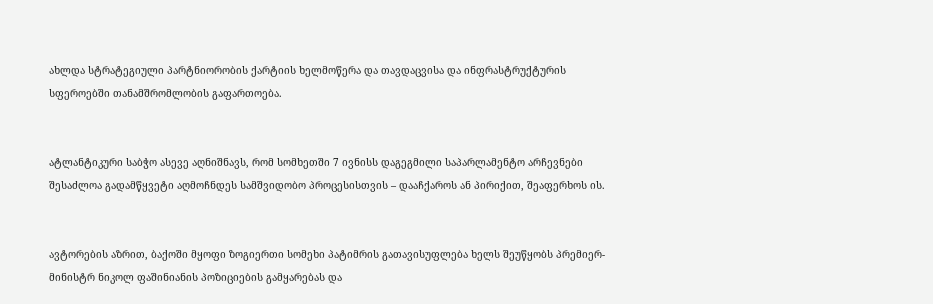ახლდა სტრატეგიული პარტნიორობის ქარტიის ხელმოწერა და თავდაცვისა და ინფრასტრუქტურის სფეროებში თანამშრომლობის გაფართოება.


ატლანტიკური საბჭო ასევე აღნიშნავს, რომ სომხეთში 7 ივნისს დაგეგმილი საპარლამენტო არჩევნები შესაძლოა გადამწყვეტი აღმოჩნდეს სამშვიდობო პროცესისთვის – დააჩქაროს ან პირიქით, შეაფერხოს ის.


ავტორების აზრით, ბაქოში მყოფი ზოგიერთი სომეხი პატიმრის გათავისუფლება ხელს შეუწყობს პრემიერ-მინისტრ ნიკოლ ფაშინიანის პოზიციების გამყარებას და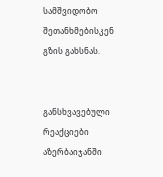სამშვიდობო შეთანხმებისკენ გზის გახსნას.


განსხვავებული რეაქციები აზერბაიჯანში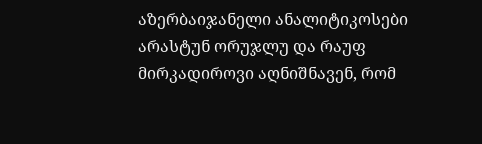აზერბაიჯანელი ანალიტიკოსები არასტუნ ორუჯლუ და რაუფ მირკადიროვი აღნიშნავენ, რომ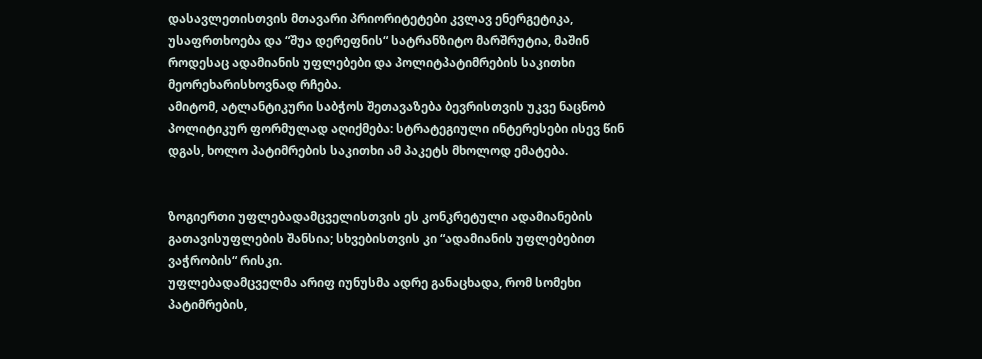დასავლეთისთვის მთავარი პრიორიტეტები კვლავ ენერგეტიკა, უსაფრთხოება და “შუა დერეფნის“ სატრანზიტო მარშრუტია, მაშინ როდესაც ადამიანის უფლებები და პოლიტპატიმრების საკითხი მეორეხარისხოვნად რჩება.
ამიტომ, ატლანტიკური საბჭოს შეთავაზება ბევრისთვის უკვე ნაცნობ პოლიტიკურ ფორმულად აღიქმება: სტრატეგიული ინტერესები ისევ წინ დგას, ხოლო პატიმრების საკითხი ამ პაკეტს მხოლოდ ემატება.


ზოგიერთი უფლებადამცველისთვის ეს კონკრეტული ადამიანების გათავისუფლების შანსია; სხვებისთვის კი “ადამიანის უფლებებით ვაჭრობის“ რისკი.
უფლებადამცველმა არიფ იუნუსმა ადრე განაცხადა, რომ სომეხი პატიმრების,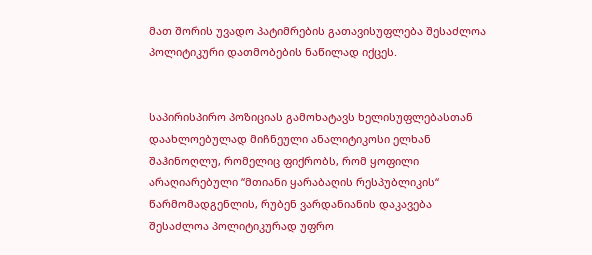მათ შორის უვადო პატიმრების გათავისუფლება შესაძლოა პოლიტიკური დათმობების ნაწილად იქცეს.


საპირისპირო პოზიციას გამოხატავს ხელისუფლებასთან დაახლოებულად მიჩნეული ანალიტიკოსი ელხან შაჰინოღლუ, რომელიც ფიქრობს, რომ ყოფილი არაღიარებული “მთიანი ყარაბაღის რესპუბლიკის“ წარმომადგენლის, რუბენ ვარდანიანის დაკავება შესაძლოა პოლიტიკურად უფრო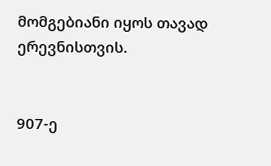მომგებიანი იყოს თავად ერევნისთვის.


907-ე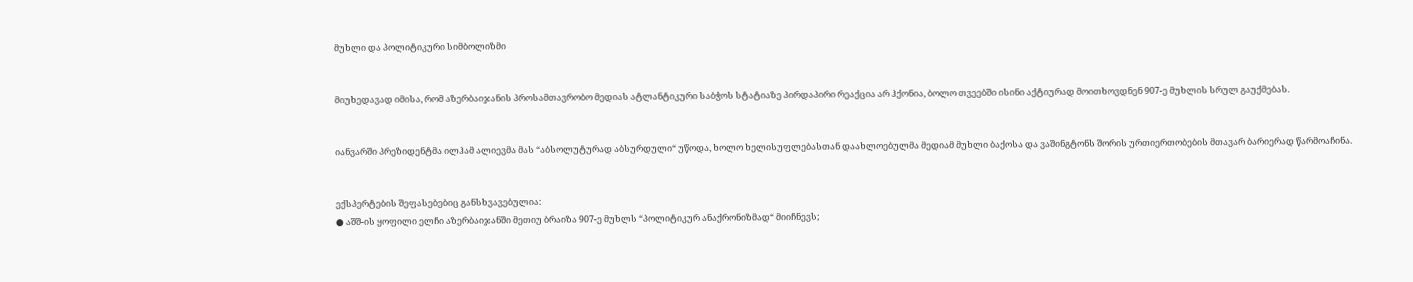მუხლი და პოლიტიკური სიმბოლიზმი


მიუხედავად იმისა, რომ აზერბაიჯანის პროსამთავრობო მედიას ატლანტიკური საბჭოს სტატიაზე პირდაპირი რეაქცია არ ჰქონია, ბოლო თვეებში ისინი აქტიურად მოითხოვდნენ 907-ე მუხლის სრულ გაუქმებას.


იანვარში პრეზიდენტმა ილჰამ ალიევმა მას “აბსოლუტურად აბსურდული“ უწოდა, ხოლო ხელისუფლებასთან დაახლოებულმა მედიამ მუხლი ბაქოსა და ვაშინგტონს შორის ურთიერთობების მთავარ ბარიერად წარმოაჩინა.


ექსპერტების შეფასებებიც განსხვავებულია:
● აშშ-ის ყოფილი ელჩი აზერბაიჯანში მეთიუ ბრაიზა 907-ე მუხლს “პოლიტიკურ ანაქრონიზმად“ მიიჩნევს;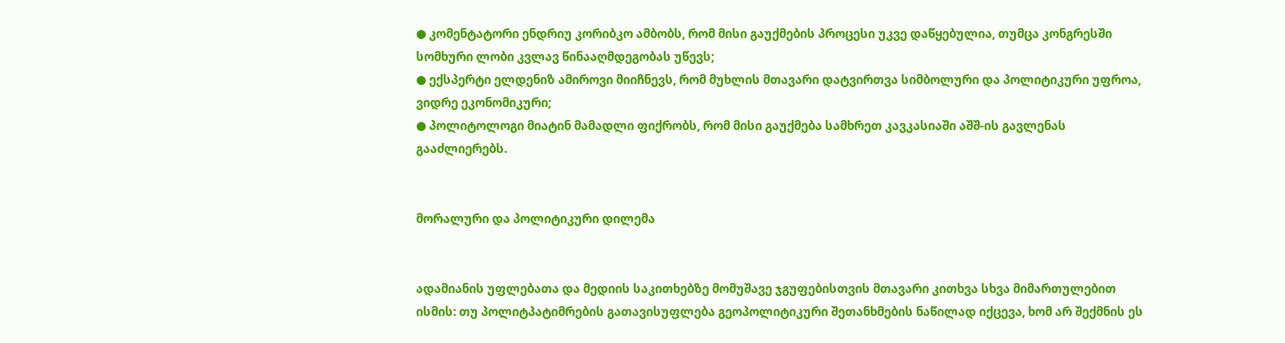● კომენტატორი ენდრიუ კორიბკო ამბობს, რომ მისი გაუქმების პროცესი უკვე დაწყებულია, თუმცა კონგრესში სომხური ლობი კვლავ წინააღმდეგობას უწევს;
● ექსპერტი ელდენიზ ამიროვი მიიჩნევს, რომ მუხლის მთავარი დატვირთვა სიმბოლური და პოლიტიკური უფროა, ვიდრე ეკონომიკური;
● პოლიტოლოგი მიატინ მამადლი ფიქრობს, რომ მისი გაუქმება სამხრეთ კავკასიაში აშშ-ის გავლენას გააძლიერებს.


მორალური და პოლიტიკური დილემა


ადამიანის უფლებათა და მედიის საკითხებზე მომუშავე ჯგუფებისთვის მთავარი კითხვა სხვა მიმართულებით ისმის: თუ პოლიტპატიმრების გათავისუფლება გეოპოლიტიკური შეთანხმების ნაწილად იქცევა, ხომ არ შექმნის ეს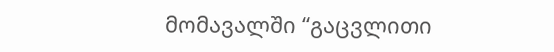მომავალში “გაცვლითი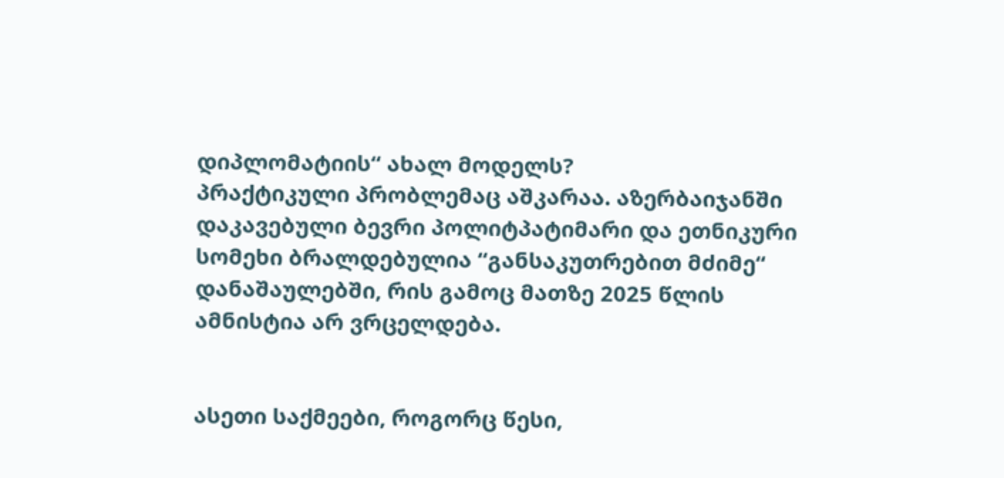დიპლომატიის“ ახალ მოდელს?
პრაქტიკული პრობლემაც აშკარაა. აზერბაიჯანში დაკავებული ბევრი პოლიტპატიმარი და ეთნიკური სომეხი ბრალდებულია “განსაკუთრებით მძიმე“ დანაშაულებში, რის გამოც მათზე 2025 წლის ამნისტია არ ვრცელდება.


ასეთი საქმეები, როგორც წესი,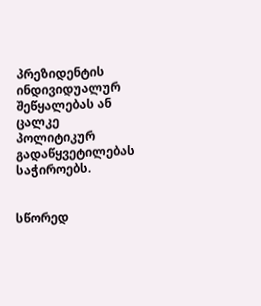პრეზიდენტის ინდივიდუალურ შეწყალებას ან ცალკე პოლიტიკურ გადაწყვეტილებას საჭიროებს.


სწორედ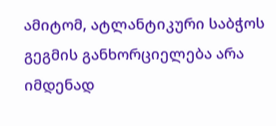ამიტომ, ატლანტიკური საბჭოს გეგმის განხორციელება არა იმდენად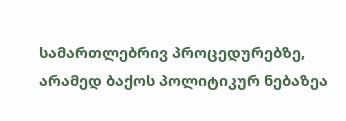სამართლებრივ პროცედურებზე, არამედ ბაქოს პოლიტიკურ ნებაზეა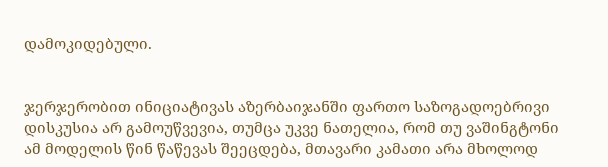დამოკიდებული.


ჯერჯერობით ინიციატივას აზერბაიჯანში ფართო საზოგადოებრივი დისკუსია არ გამოუწვევია, თუმცა უკვე ნათელია, რომ თუ ვაშინგტონი ამ მოდელის წინ წაწევას შეეცდება, მთავარი კამათი არა მხოლოდ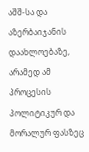აშშ-სა და აზერბაიჯანის დაახლოებაზე, არამედ ამ პროცესის პოლიტიკურ და მორალურ ფასზეც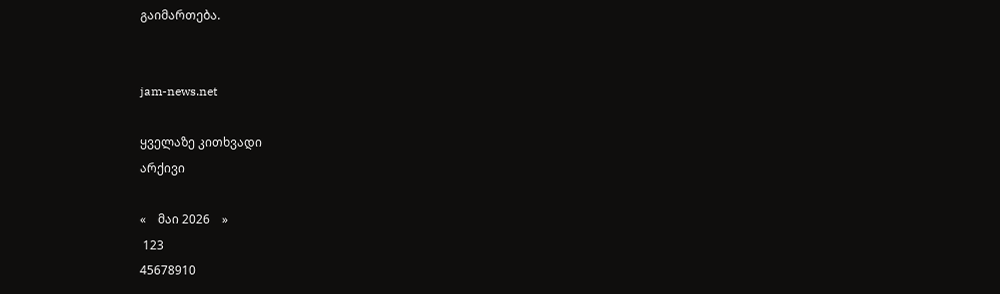გაიმართება.


jam-news.net

ყველაზე კითხვადი
არქივი

«    მაი 2026    »
 123
45678910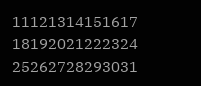11121314151617
18192021222324
25262728293031